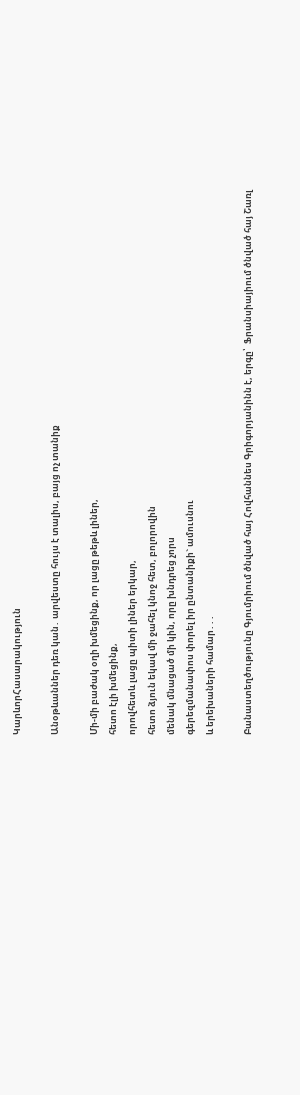ԿարևորՀասարակություն

Անօթևաններ դեռ կան․ արվեստը հույս է տալիս, բայց ոչ տանիք

Մի-մի բաժակ օղի խմեցինք, որ լացը թեթև լիներ,
հետո էլի խմեցինք,
որովհետև լացը պիտի լիներ երկար,
հետո ձյուն եկավ մի ջահել կնոջ հետ, բոլորովին
մենակ մնացած մի կին, որը խնդրեց չորս
գերեզմանափոս փորել իր ընտանիքի` ամուսնու
և երեխաների համար․․․

Բանաստեղծությունը Գյումրիում ծնված հայ Հովհաննես Գրիգորյանինն է, երգը՝  Ֆրանսիայիում ծնված հայ Շառլ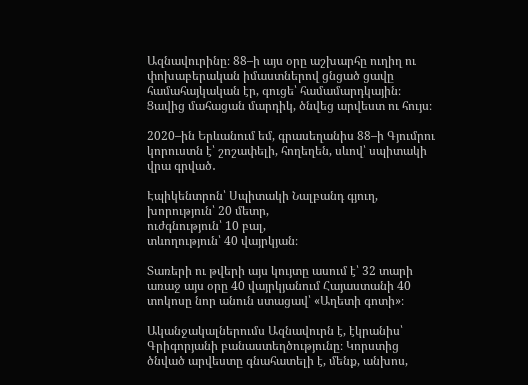Ազնավուրինը։ 88–ի այս օրը աշխարհը ուղիղ ու փոխաբերական իմաստներով ցնցած ցավը համահայկական էր, գուցե՝ համամարդկային։ Ցավից մահացան մարդիկ, ծնվեց արվեստ ու հույս։

2020–ին Երևանում եմ, գրասեղանիս 88–ի Գյումրու կորուստն է՝ շոշափելի, հողեղեն, սևով՝ սպիտակի վրա գրված․

Էպիկենտրոն՝ Սպիտակի Նալբանդ գյուղ,
խորություն՝ 20 մետր,
ուժգնություն՝ 10 բալ,
տևողություն՝ 40 վայրկյան։

Տառերի ու թվերի այս կույտը ասում է՝ 32 տարի առաջ այս օրը 40 վայրկյանում Հայաստանի 40 տոկոսը նոր անուն ստացավ՝ «Աղետի գոտի»։

Ականջակալներումս Ազնավուրն է, էկրանիս՝ Գրիգորյանի բանաստեղծությունը։ Կորստից ծնված արվեստը գնահատելի է, մենք, անխոս,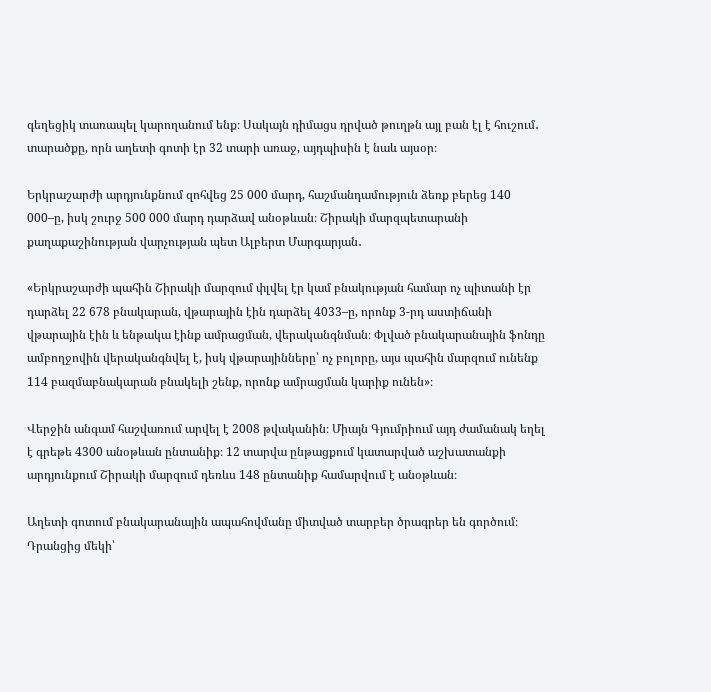գեղեցիկ տառապել կարողանում ենք։ Սակայն դիմացս դրված թուղթն այլ բան էլ է հուշում․ տարածքը, որն աղետի գոտի էր 32 տարի առաջ, այդպիսին է նաև այսօր։

Երկրաշարժի արդյունքնում զոհվեց 25 000 մարդ, հաշմանդամություն ձեռք բերեց 140 000–ը, իսկ շուրջ 500 000 մարդ դարձավ անօթևան։ Շիրակի մարզպետարանի քաղաքաշինության վարչության պետ Ալբերտ Մարգարյան․

«Երկրաշարժի պահին Շիրակի մարզում փլվել էր կամ բնակության համար ոչ պիտանի էր դարձել 22 678 բնակարան, վթարային էին դարձել 4033–ը, որոնք 3-րդ աստիճանի վթարային էին և ենթակա էինք ամրացման, վերականգնման։ Փլված բնակարանային ֆոնդը ամբողջովին վերականգնվել է, իսկ վթարայինները՝ ոչ բոլորը, այս պահին մարզում ունենք 114 բազմաբնակարան բնակելի շենք, որոնք ամրացման կարիք ունեն»։

Վերջին անգամ հաշվառում արվել է 2008 թվականին։ Միայն Գյումրիում այդ ժամանակ եղել է գրեթե 4300 անօթևան ընտանիք։ 12 տարվա ընթացքում կատարված աշխատանքի արդյունքում Շիրակի մարզում դեռևս 148 ընտանիք համարվում է անօթևան։

Աղետի գոտում բնակարանային ապահովմանը միտված տարբեր ծրագրեր են գործում։ Դրանցից մեկի՝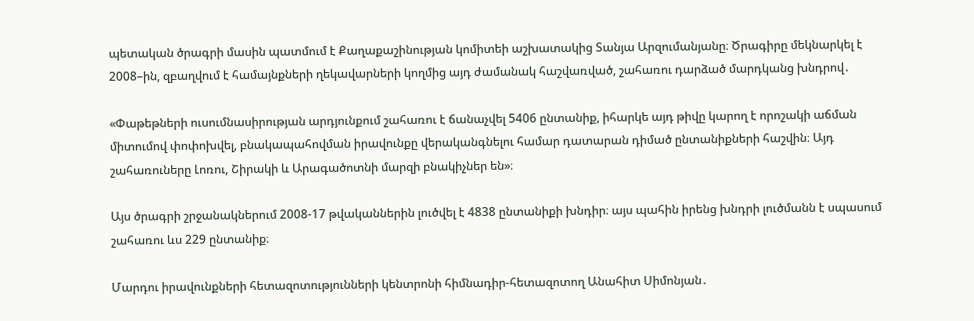պետական ծրագրի մասին պատմում է Քաղաքաշինության կոմիտեի աշխատակից Տանյա Արզումանյանը։ Ծրագիրը մեկնարկել է 2008–ին, զբաղվում է համայնքների ղեկավարների կողմից այդ ժամանակ հաշվառված, շահառու դարձած մարդկանց խնդրով․

«Փաթեթների ուսումնասիրության արդյունքում շահառու է ճանաչվել 5406 ընտանիք, իհարկե այդ թիվը կարող է որոշակի աճման միտումով փոփոխվել, բնակապահովման իրավունքը վերականգնելու համար դատարան դիմած ընտանիքների հաշվին։ Այդ շահառուները Լոռու, Շիրակի և Արագածոտնի մարզի բնակիչներ են»։

Այս ծրագրի շրջանակներում 2008-17 թվականներին լուծվել է 4838 ընտանիքի խնդիր։ այս պահին իրենց խնդրի լուծմանն է սպասում շահառու ևս 229 ընտանիք։

Մարդու իրավունքների հետազոտությունների կենտրոնի հիմնադիր-հետազոտող Անահիտ Սիմոնյան․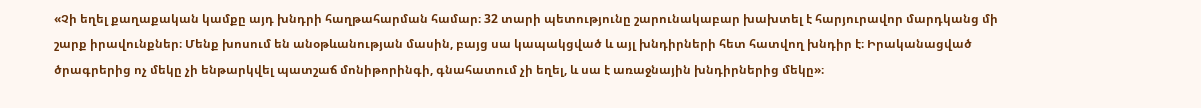«Չի եղել քաղաքական կամքը այդ խնդրի հաղթահարման համար։ 32 տարի պետությունը շարունակաբար խախտել է հարյուրավոր մարդկանց մի շարք իրավունքներ։ Մենք խոսում են անօթևանության մասին, բայց սա կապակցված և այլ խնդիրների հետ հատվող խնդիր է։ Իրականացված ծրագրերից ոչ մեկը չի ենթարկվել պատշաճ մոնիթորինգի, գնահատում չի եղել, և սա է առաջնային խնդիրներից մեկը»։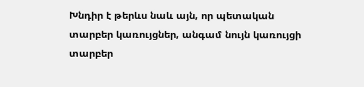Խնդիր է թերևս նաև այն, որ պետական տարբեր կառույցներ, անգամ նույն կառույցի տարբեր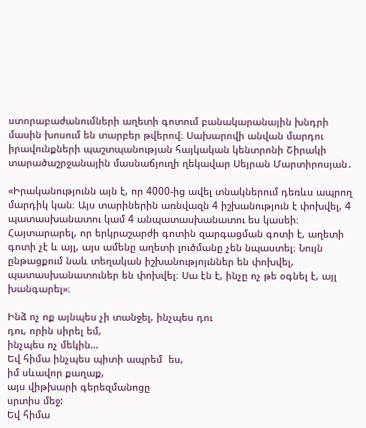ստորաբաժանումների աղետի գոտում բանակարանային խնդրի մասին խոսում են տարբեր թվերով։ Սախարովի անվան մարդու իրավունքների պաշտպանության հայկական կենտրոնի Շիրակի տարածաշրջանային մասնաճյուղի ղեկավար Սեյրան Մարտիրոսյան․

«Իրականությունն այն է, որ 4000-ից ավել տնակներում դեռևս ապրող մարդիկ կան։ Այս տարիներին առնվազն 4 իշխանություն է փոխվել, 4 պատասխանատու կամ 4 անպատասխանատու ես կասեի։ Հայտարարել, որ երկրաշարժի գոտին զարգացման գոտի է, աղետի գոտի չէ և այլ, այս ամենը աղետի լուծմանը չեն նպաստել։ Նույն ընթացքում նաև տեղական իշխանությոյւններ են փոխվել, պատասխանատուներ են փոխվել։ Սա էն է, ինչը ոչ թե օգնել է, այլ խանգարել»։

Ինձ ոչ ոք այնպես չի տանջել, ինչպես դու
դու, որին սիրել եմ,
ինչպես ոչ մեկին…
Եվ հիմա ինչպես պիտի ապրեմ  ես,
իմ սևավոր քաղաք,
այս վիթխարի գերեզմանոցը
սրտիս մեջ:
Եվ հիմա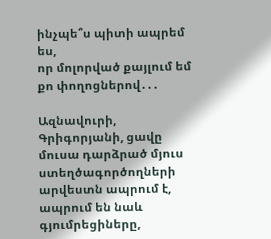ինչպե՞ս պիտի ապրեմ
ես,
որ մոլորված քայլում եմ քո փողոցներով․․․

Ազնավուրի, Գրիգորյանի, ցավը մուսա դարձրած մյուս ստեղծագործողների արվեստն ապրում է, ապրում են նաև գյումրեցիները,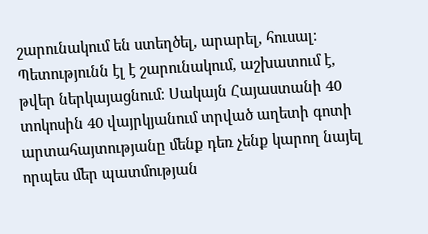շարունակում են ստեղծել, արարել, հուսալ։ Պետությունն էլ է շարունակում, աշխատում է, թվեր ներկայացնում։ Սակայն Հայաստանի 40 տոկոսին 40 վայրկյանում տրված աղետի գոտի արտահայտությանը մենք դեռ չենք կարող նայել որպես մեր պատմության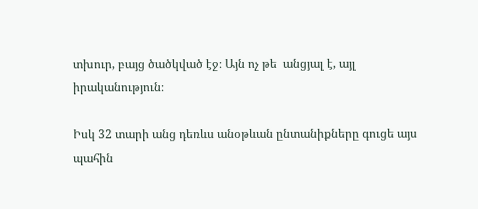տխուր, բայց ծածկված էջ։ Այն ոչ թե  անցյալ է, այլ իրականություն։

Իսկ 32 տարի անց դեռևս անօթևան ընտանիքները գուցե այս պահին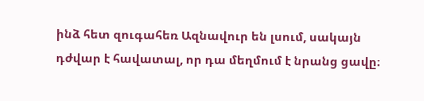ինձ հետ զուգահեռ Ազնավուր են լսում, սակայն դժվար է հավատալ, որ դա մեղմում է նրանց ցավը։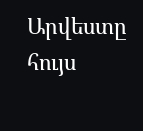Արվեստը հույս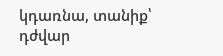կդառնա, տանիք՝ դժվար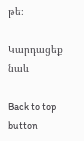թե։

Կարդացեք նաև

Back to top button